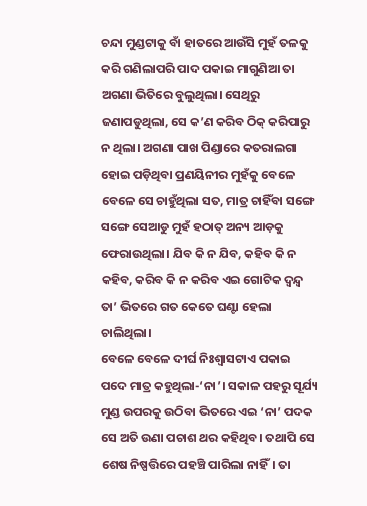ଚନ୍ଦା ମୁଣ୍ଡଟାକୁ ବାଁ ହାତରେ ଆଉଁସି ମୁହଁ ତଳକୁ କରି ଗଣିଲାପରି ପାଦ ପକାଇ ମାଗୁଣିଆ ତା ଅଗଣା ଭିତିରେ ବୁଲୁଥିଲା। ସେଥିରୁ ଜଣାପଡୁଥିଲା, ସେ କ’ଣ କରିବ ଠିକ୍ କରିପାରୁ ନ ଥିଲା। ଅଗଣା ପାଖ ପିଣ୍ଡାରେ କତରାଲଗା ହୋଇ ପଡ଼ିଥିବା ପ୍ରଣୟିନୀର ମୁହଁକୁ ବେଳେ ବେଳେ ସେ ଚାହୁଁଥିଲା ସତ, ମାତ୍ର ଚାହିଁବା ସଙ୍ଗେ ସଙ୍ଗେ ସେଆଡୁ ମୁହଁ ହଠାତ୍ ଅନ୍ୟ ଆଡ଼କୁ ଫେରାଉଥିଲା। ଯିବ କି ନ ଯିବ, କହିବ କି ନ କହିବ, କରିବ କି ନ କରିବ ଏଇ ଗୋଟିକ ଦ୍ୱନ୍ଦ୍ୱ ତା’ ଭିତରେ ଗତ କେତେ ଘଣ୍ଟା ହେଲା ଚାଲିଥିଲା।
ବେଳେ ବେଳେ ଦୀର୍ଘ ନିଃଶ୍ୱାସଟାଏ ପକାଇ ପଦେ ମାତ୍ର କହୁଥିଲା-‘ନା’। ସକାଳ ପହରୁ ସୂର୍ଯ୍ୟ ମୁଣ୍ଡ ଉପରକୁ ଉଠିବା ଭିତରେ ଏଇ ‘ନା’ ପଦକ ସେ ଅତି ଉଣା ପଚାଶ ଥର କହିଥିବ। ତଥାପି ସେ ଶେଷ ନିଷ୍ପତ୍ତିରେ ପହଞ୍ଚି ପାରିଲା ନାହିଁ। ତା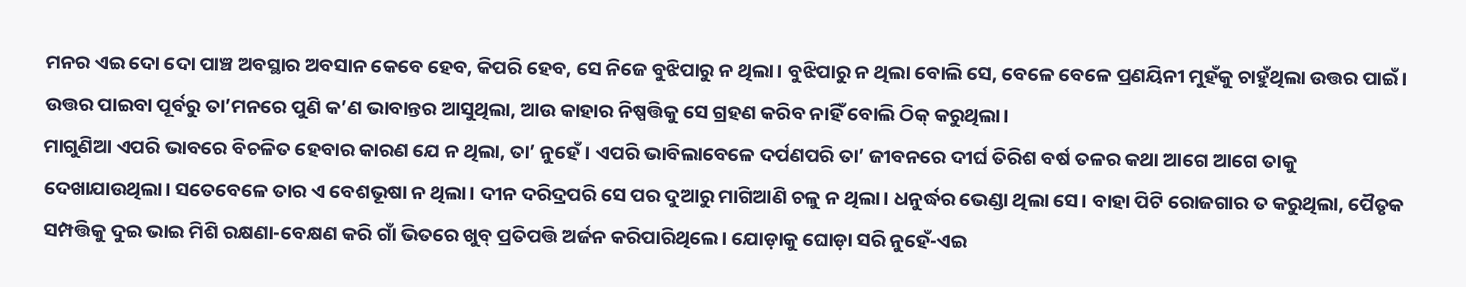ମନର ଏଇ ଦୋ ଦୋ ପାଞ୍ଚ ଅବସ୍ଥାର ଅବସାନ କେବେ ହେବ, କିପରି ହେବ, ସେ ନିଜେ ବୁଝିପାରୁ ନ ଥିଲା। ବୁଝିପାରୁ ନ ଥିଲା ବୋଲି ସେ, ବେଳେ ବେଳେ ପ୍ରଣୟିନୀ ମୁହଁକୁ ଚାହୁଁଥିଲା ଉତ୍ତର ପାଇଁ। ଉତ୍ତର ପାଇବା ପୂର୍ବରୁ ତା’ମନରେ ପୁଣି କ’ଣ ଭାବାନ୍ତର ଆସୁଥିଲା, ଆଉ କାହାର ନିଷ୍ପତ୍ତିକୁ ସେ ଗ୍ରହଣ କରିବ ନାହିଁ ବୋଲି ଠିକ୍ କରୁଥିଲା।
ମାଗୁଣିଆ ଏପରି ଭାବରେ ବିଚଳିତ ହେବାର କାରଣ ଯେ ନ ଥିଲା, ତା’ ନୁହେଁ। ଏପରି ଭାବିଲାବେଳେ ଦର୍ପଣପରି ତା’ ଜୀବନରେ ଦୀର୍ଘ ତିରିଶ ବର୍ଷ ତଳର କଥା ଆଗେ ଆଗେ ତାକୁ ଦେଖାଯାଉଥିଲା। ସତେବେଳେ ତାର ଏ ବେଶଭୂଷା ନ ଥିଲା। ଦୀନ ଦରିଦ୍ରପରି ସେ ପର ଦୁଆରୁ ମାଗିଆଣି ଚଳୁ ନ ଥିଲା। ଧନୁର୍ଦ୍ଧର ଭେଣ୍ଡା ଥିଲା ସେ। ବାହା ପିଟି ରୋଜଗାର ତ କରୁଥିଲା, ପୈତୃକ ସମ୍ପତ୍ତିକୁ ଦୁଇ ଭାଇ ମିଶି ରକ୍ଷଣା-ବେକ୍ଷଣ କରି ଗାଁ ଭିତରେ ଖୁବ୍ ପ୍ରତିପତ୍ତି ଅର୍ଜନ କରିପାରିଥିଲେ। ଯୋଡ଼ାକୁ ଘୋଡ଼ା ସରି ନୁହେଁ-ଏଇ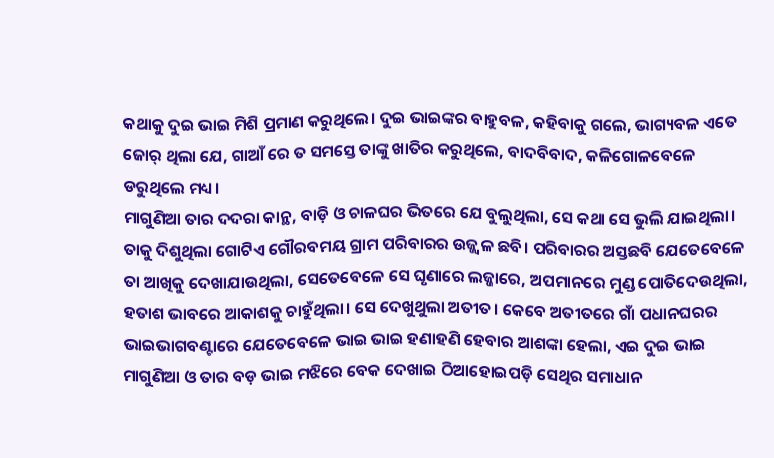କଥାକୁ ଦୁଇ ଭାଇ ମିଶି ପ୍ରମାଣ କରୁଥିଲେ। ଦୁଇ ଭାଇଙ୍କର ବାହୁବଳ, କହିବାକୁ ଗଲେ, ଭାଗ୍ୟବଳ ଏତେ ଜୋର୍ ଥିଲା ଯେ, ଗାଆଁ ରେ ତ ସମସ୍ତେ ତାଙ୍କୁ ଖାତିର କରୁଥିଲେ, ବାଦବିବାଦ, କଳିଗୋଳବେଳେ ଡରୁଥିଲେ ମଧ୍ୟ।
ମାଗୁଣିଆ ତାର ଦଦରା କାନ୍ଥ, ବାଡ଼ି ଓ ଚାଳଘର ଭିତରେ ଯେ ବୁଲୁଥିଲା, ସେ କଥା ସେ ଭୁଲି ଯାଇଥିଲା। ତାକୁ ଦିଶୁଥିଲା ଗୋଟିଏ ଗୌରବମୟ ଗ୍ରାମ ପରିବାରର ଉଜ୍ଜ୍ୱଳ ଛବି। ପରିବାରର ଅସ୍ତଛବି ଯେତେବେଳେ ତା ଆଖିକୁ ଦେଖାଯାଉଥିଲା, ସେତେବେଳେ ସେ ଘୃଣାରେ ଲଜ୍ଜାରେ, ଅପମାନରେ ମୁଣ୍ଡ ପୋତିଦେଉଥିଲା, ହତାଶ ଭାବରେ ଆକାଶକୁ ଚାହୁଁଥିଲା। ସେ ଦେଖୁଥୁଲା ଅତୀତ। କେବେ ଅତୀତରେ ଗାଁ ପଧାନଘରର ଭାଇଭାଗବଣ୍ଟାରେ ଯେତେବେଳେ ଭାଇ ଭାଇ ହଣାହଣି ହେବାର ଆଶଙ୍କା ହେଲା, ଏଇ ଦୁଇ ଭାଇ ମାଗୁଣିଆ ଓ ତାର ବଡ଼ ଭାଇ ମଝିରେ ବେକ ଦେଖାଇ ଠିଆହୋଇପଡ଼ି ସେଥିର ସମାଧାନ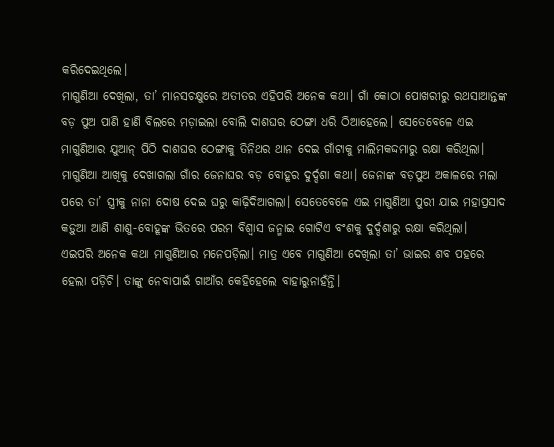କରିଦେଇଥିଲେ।
ମାଗୁଣିଆ ଦେଖିଲା, ତା’ ମାନସଚକ୍ଷୁରେ ଅତୀତର ଏହିପରି ଅନେକ କଥା। ଗାଁ କୋଠା ପୋଖରୀରୁ ରଥସାଆନ୍ତଙ୍କ ବଡ଼ ପୁଅ ପାଣି ହାଣି ବିଲରେ ମଡ଼ାଇଲା ବୋଲି ଦାଶଘର ଠେଙ୍ଗା ଧରି ଠିଆହେଲେ। ସେତେବେଳେ ଏଇ ମାଗୁଣିଆର ଯୁଆନ୍ ପିଠି ଦାଶଘର ଠେଙ୍ଗାକୁ ତିନିଥର ଥାନ ଦେଇ ଗାଁଟାକୁ ମାଲିମକଦ୍ଦମାରୁ ରକ୍ଷା କରିଥିଲା।
ମାଗୁଣିଆ ଆଖିକୁ ଦେଖାଗଲା ଗାଁର ଜେନାଘର ବଡ଼ ବୋହୂର ଦୁର୍ଦ୍ଦଶା କଥା। ଜେନାଙ୍କ ବଡ଼ପୁଅ ଅକାଳରେ ମଲା ପରେ ତା’ ସ୍ତ୍ରୀକୁ ନାନା ଦୋଷ ଦେଇ ଘରୁ କାଢ଼ିଦିଆଗଲା। ସେତେବେଳେ ଏଇ ମାଗୁଣିଆ ପୁରୀ ଯାଇ ମହାପ୍ରସାଦ କଡ଼ୁଆ ଆଣି ଶାଶୁ-ବୋହୂଙ୍କ ଭିତରେ ପରମ ବିଶ୍ବାସ ଜନ୍ମାଇ ଗୋଟିଏ ବଂଶକୁ ଦୁର୍ଦ୍ଦଶାରୁ ରକ୍ଷା କରିଥିଲା।
ଏଇପରି ଅନେକ କଥା ମାଗୁଣିଆର ମନେପଡ଼ିଲା। ମାତ୍ର ଏବେ ମାଗୁଣିଆ ଦେଖିଲା ତା’ ଭାଇର ଶବ ପହରେ ହେଲା ପଡ଼ିଚି। ତାଙ୍କୁ ନେବାପାଇଁ ଗାଆଁର କେହିହେଲେ ବାହାରୁନାହଁନ୍ତି।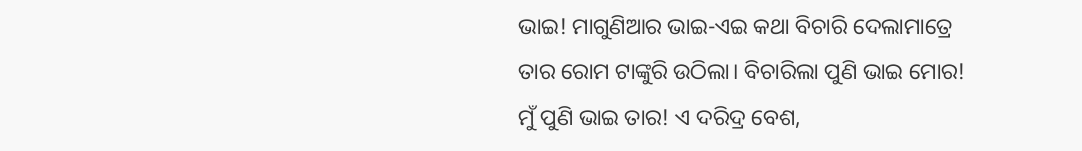ଭାଇ! ମାଗୁଣିଆର ଭାଇ-ଏଇ କଥା ବିଚାରି ଦେଲାମାତ୍ରେ ତାର ରୋମ ଟାଙ୍କୁରି ଉଠିଲା। ବିଚାରିଲା ପୁଣି ଭାଇ ମୋର! ମୁଁ ପୁଣି ଭାଇ ତାର! ଏ ଦରିଦ୍ର ବେଶ,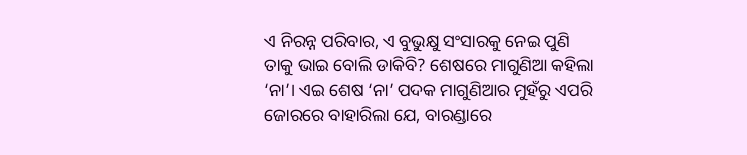ଏ ନିରନ୍ନ ପରିବାର, ଏ ବୁଭୁକ୍ଷୁ ସଂସାରକୁ ନେଇ ପୁଣି ତାକୁ ଭାଇ ବୋଲି ଡାକିବି? ଶେଷରେ ମାଗୁଣିଆ କହିଲା ‘ନା’। ଏଇ ଶେଷ ‘ନା’ ପଦକ ମାଗୁଣିଆର ମୁହଁରୁ ଏପରି ଜୋରରେ ବାହାରିଲା ଯେ, ବାରଣ୍ଡାରେ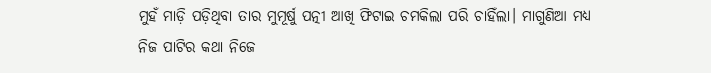ମୁହଁ ମାଡ଼ି ପଡ଼ିଥିବା ତାର ମୁମୂର୍ଷୁ ପତ୍ନୀ ଆଖି ଫିଟାଇ ଚମକିଲା ପରି ଚାହିଁଲା। ମାଗୁଣିଆ ମଧ୍ୟ ନିଜ ପାଟିର କଥା ନିଜେ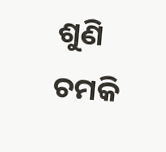ଶୁଣି ଚମକି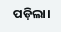ପଡ଼ିଲା।